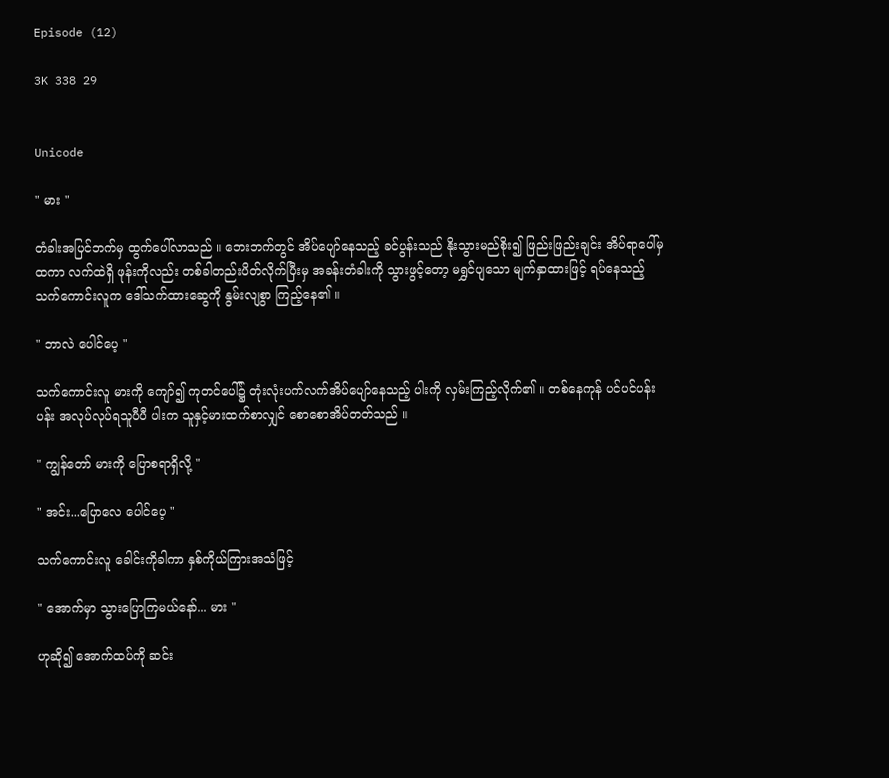Episode (12)

3K 338 29


Unicode

" မား "

တံခါးအပြင်ဘက်မှ ထွက်ပေါ်လာသည် ။ ဘေးဘက်တွင် အိပ်ပျော်နေသည့် ခင်ပွန်းသည် နိုးသွားမည်စိုး၍ ဖြည်းဖြည်းချင်း အိပ်ရာပေါ်မှထကာ လက်ထဲရှိ ဖုန်းကိုလည်း တစ်ခါတည်းပိတ်လိုက်ပြီးမှ အခန်းတံခါးကို သွားဖွင့်တော့ မရွှင်ပျသော မျက်နှာထားဖြင့် ရပ်နေသည့် သက်ကောင်းလူက ဒေါ်သက်ထားဆွေကို နွမ်းလျစွာ ကြည့်နေ၏ ။

" ဘာလဲ ပေါင်ပေ့ "

သက်ကောင်းလူ မားကို ကျော်၍ ကုတင်ပေါ်၌ တုံးလုံးပက်လက်အိပ်ပျော်နေသည့် ပါးကို လှမ်းကြည့်လိုက်၏ ။ တစ်နေကုန် ပင်ပင်ပန်းပန်း အလုပ်လုပ်ရသူပီပီ ပါးက သူနှင့်မားထက်စာလျှင် စောစောအိပ်တတ်သည် ။

" ကျွန်တော် မားကို ပြောစရာရှိလို့ "

" အင်း...ပြောလေ ပေါင်ပေ့ "

သက်ကောင်းလူ ခေါင်းကိုခါကာ နှစ်ကိုယ်ကြားအသံဖြင့်

" အောက်မှာ သွားပြောကြမယ်နော်... မား "

ဟုဆို၍ အောက်ထပ်ကို ဆင်း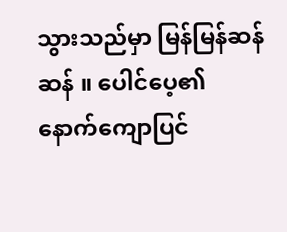သွားသည်မှာ မြန်မြန်ဆန်ဆန် ။ ပေါင်ပေ့၏ နောက်ကျောပြင်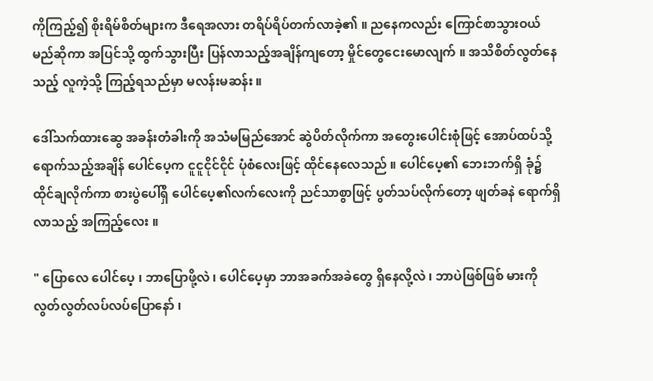ကိုကြည့်၍ စိုးရိမ်စိတ်များက ဒီရေအလား တရိပ်ရိပ်တက်လာခဲ့၏ ။ ညနေကလည်း ကြောင်စာသွားဝယ်မည်ဆိုကာ အပြင်သို့ ထွက်သွားပြီး ပြန်လာသည့်အချိန်ကျတော့ မှိုင်တွေငေးမောလျက် ။ အသိစိတ်လွတ်နေသည့် လူကဲ့သို့ ကြည့်ရသည်မှာ မလန်းမဆန်း ။

ဒေါ်သက်ထားဆွေ အခန်းတံခါးကို အသံမမြည်အောင် ဆွဲပိတ်လိုက်ကာ အတွေးပေါင်းစုံဖြင့် အောပ်ထပ်သို့ ရောက်သည့်အချိန် ပေါင်ပေ့က ငူငူငိုင်ငိုင် ပုံစံလေးဖြင့် ထိုင်နေလေသည် ။ ပေါင်ပေ့၏ ဘေးဘက်ရှိ ခုံ၌ ထိုင်ချလိုက်ကာ စားပွဲပေါ်ရှိ ပေါင်ပေ့၏လက်လေးကို ညင်သာစွာဖြင့် ပွတ်သပ်လိုက်တော့ ဖျတ်ခနဲ ရောက်ရှိလာသည့် အကြည့်လေး ။

" ပြောလေ ပေါင်ပေ့ ၊ ဘာပြောဖို့လဲ ၊ ပေါင်ပေ့မှာ ဘာအခက်အခဲတွေ ရှိနေလို့လဲ ၊ ဘာပဲဖြစ်ဖြစ် မားကို လွတ်လွတ်လပ်လပ်ပြောနော် ၊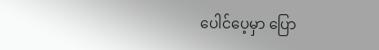ပေါင်ပေ့မှာ ပြော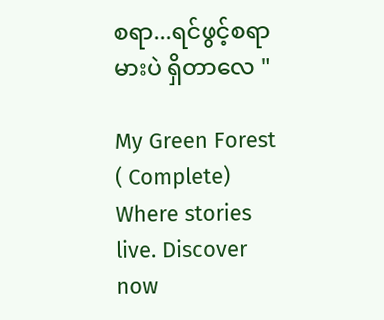စရာ...ရင်ဖွင့်စရာ မားပဲ ရှိတာလေ "

My Green Forest ( Complete) Where stories live. Discover now